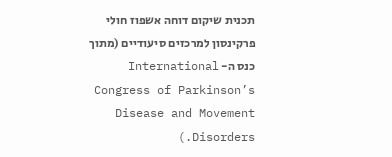תכנית שיקום דוחה אשפוז חולי פרקינסון למרכזים סיעודיים (מתוך כנס ה- International Congress of Parkinson’s Disease and Movement Disorders.)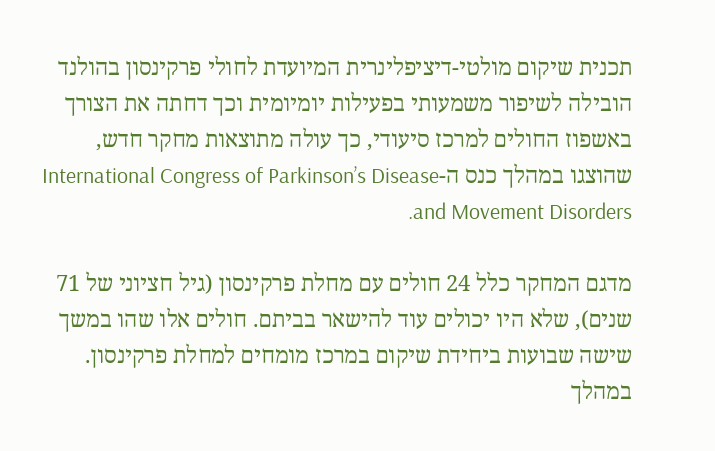תכנית שיקום מולטי-דיציפלינרית המיועדת לחולי פרקינסון בהולנד הובילה לשיפור משמעותי בפעילות יומיומית וכך דחתה את הצורך באשפוז החולים למרכז סיעודי, כך עולה מתוצאות מחקר חדש, שהוצגו במהלך כנס ה-International Congress of Parkinson’s Disease and Movement Disorders.

מדגם המחקר כלל 24 חולים עם מחלת פרקינסון (גיל חציוני של 71 שנים), שלא היו יכולים עוד להישאר בביתם. חולים אלו שהו במשך שישה שבועות ביחידת שיקום במרכז מומחים למחלת פרקינסון. במהלך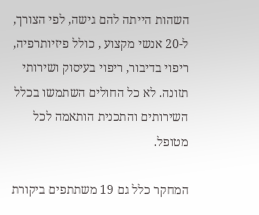השהות הייתה להם גישה, לפי הצורך, ל-20 אנשי מקצוע , כולל פיזיותרפיה, ריפוי בדיבור, ריפוי בעיסוק ושירותי תזונה. לא כל החולים השתמשו בכלל השירותים והתכנית הותאמה לכל מטופל.

המחקר כלל גם 19 משתתפים ביקורת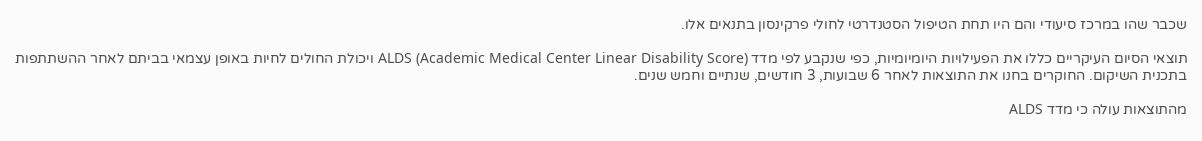שכבר שהו במרכז סיעודי והם היו תחת הטיפול הסטנדרטי לחולי פרקינסון בתנאים אלו.

תוצאי הסיום העיקריים כללו את הפעילויות היומיומיות, כפי שנקבע לפי מדד ALDS (Academic Medical Center Linear Disability Score) ויכולת החולים לחיות באופן עצמאי בביתם לאחר ההשתתפות בתכנית השיקום. החוקרים בחנו את התוצאות לאחר 6 שבועות, 3 חודשים, שנתיים וחמש שנים.

מהתוצאות עולה כי מדד ALDS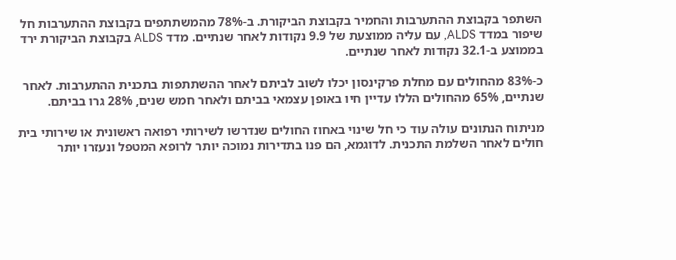השתפר בקבוצת ההתערבות והחמיר בקבוצת הביקורת. ב-78% מהמשתתפים בקבוצת ההתערבות חל שיפור במדד ALDS, עם עליה ממוצעת של 9.9 נקודות לאחר שנתיים. מדד ALDS בקבוצת הביקורת ירד בממוצע ב-32.1 נקודות לאחר שנתיים.

כ-83% מהחולים עם מחלת פרקינסון יכלו לשוב לביתם לאחר ההשתתפות בתכנית ההתערבות. לאחר שנתיים, 65% מהחולים הללו עדיין חיו באופן עצמאי בביתם ולאחר חמש שנים, 28% גרו בביתם.

מניתוח הנתונים עולה עוד כי חל שינוי באחוז החולים שנדרשו לשירותי רפואה ראשונית או שירותי בית חולים לאחר השלמת התכנית. לדוגמא, הם פנו בתדירות נמוכה יותר לרופא המטפל ונעזרו יותר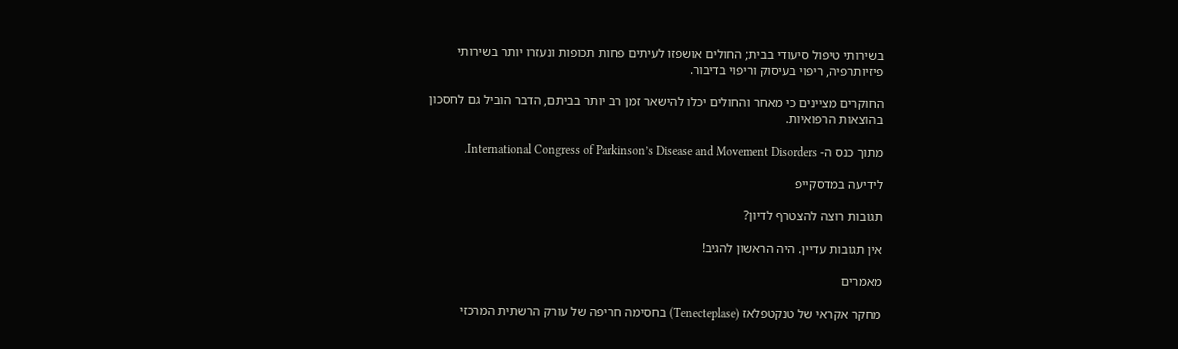בשירותי טיפול סיעודי בבית; החולים אושפזו לעיתים פחות תכופות ונעזרו יותר בשירותי פיזיותרפיה, ריפוי בעיסוק וריפוי בדיבור.

החוקרים מציינים כי מאחר והחולים יכלו להישאר זמן רב יותר בביתם, הדבר הוביל גם לחסכון בהוצאות הרפואיות.

מתוך כנס ה- International Congress of Parkinson’s Disease and Movement Disorders.

לידיעה במדסקייפ

תגובות רוצה להצטרף לדיון?

אין תגובות עדיין. היה הראשון להגיב!

מאמרים

מחקר אקראי של טנקטפלאז (Tenecteplase) בחסימה חריפה של עורק הרשתית המרכזי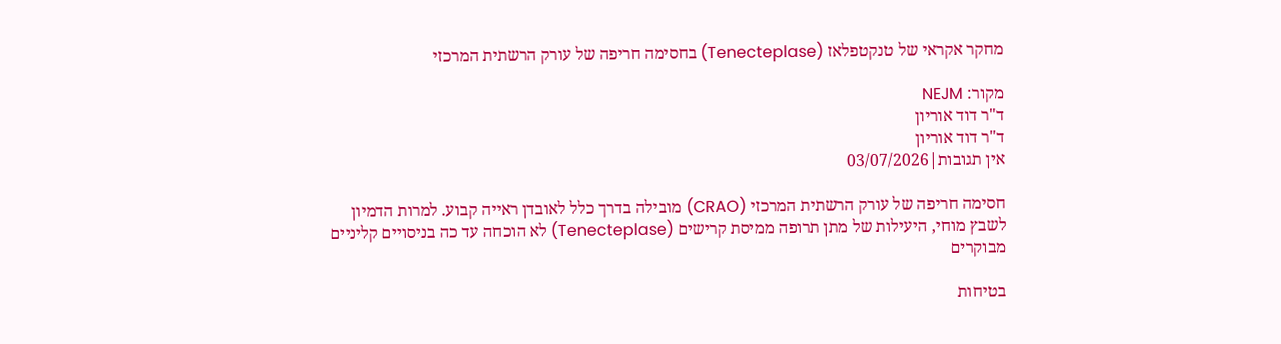מחקר אקראי של טנקטפלאז (Tenecteplase) בחסימה חריפה של עורק הרשתית המרכזי

מקור: NEJM
ד"ר דוד אוריון
ד"ר דוד אוריון
אין תגובות|03/07/2026

חסימה חריפה של עורק הרשתית המרכזי (CRAO) מובילה בדרך כלל לאובדן ראייה קבוע. למרות הדמיון לשבץ מוחי, היעילות של מתן תרופה ממיסת קרישים (Tenecteplase) לא הוכחה עד כה בניסויים קליניים מבוקרים

בטיחות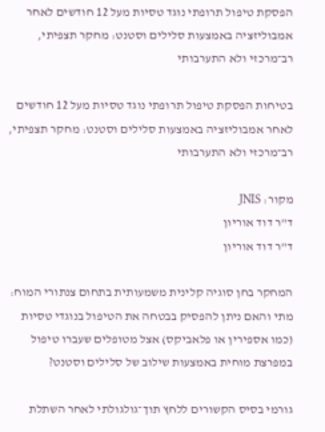הפסקת טיפול תרופתי נוגד טסיות מעל 12 חודשים לאחר אמבוליזציה באמצעות סלילים וסטנט: מחקר תצפיתי, רב־מרכזי ולא התערבותי

בטיחות הפסקת טיפול תרופתי נוגד טסיות מעל 12 חודשים לאחר אמבוליזציה באמצעות סלילים וסטנט: מחקר תצפיתי, רב־מרכזי ולא התערבותי

מקור: JNIS
ד"ר דוד אוריון
ד"ר דוד אוריון

המחקר בחן סוגיה קלינית משמעותית בתחום צנתורי המוח: מתי והאם ניתן להפסיק בבטחה את הטיפול בנוגדי טסיות (כמו אספירין או פלאביקס) אצל מטופלים שעברו טיפול במפרצת מוחית באמצעות שילוב של סלילים וסטנט?

גורמי בסיס הקשורים ללחץ תוך־גולגולתי לאחר השתלת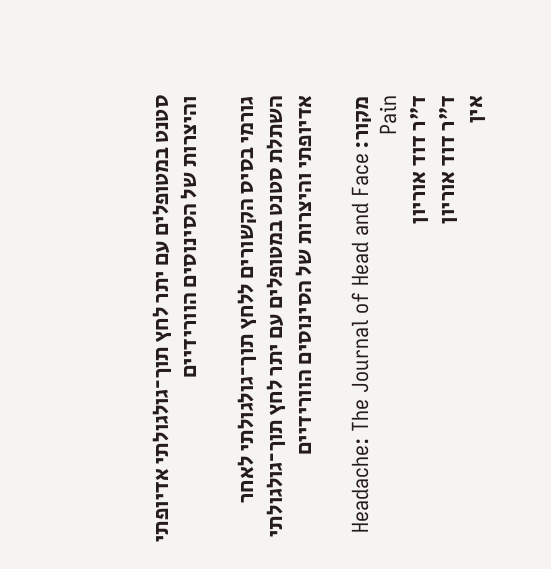סטנט במטופלים עם יתר לחץ תוך־גולגולתי אדיופתי והיצרות של הסינוסים הוורידיים

גורמי בסיס הקשורים ללחץ תוך־גולגולתי לאחר השתלת סטנט במטופלים עם יתר לחץ תוך־גולגולתי אדיופתי והיצרות של הסינוסים הוורידיים

מקור: Headache: The Journal of Head and Face Pain
ד"ר דוד אוריון
ד"ר דוד אוריון
אין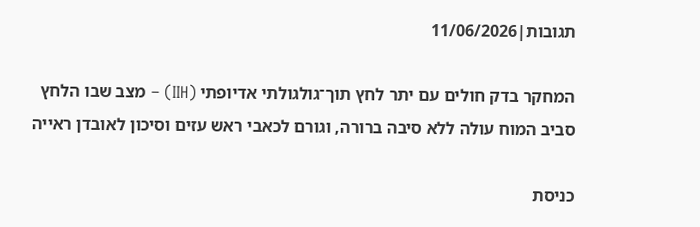תגובות|11/06/2026

המחקר בדק חולים עם יתר לחץ תוך־גולגולתי אדיופתי (IIH) – מצב שבו הלחץ סביב המוח עולה ללא סיבה ברורה, וגורם לכאבי ראש עזים וסיכון לאובדן ראייה

כניסת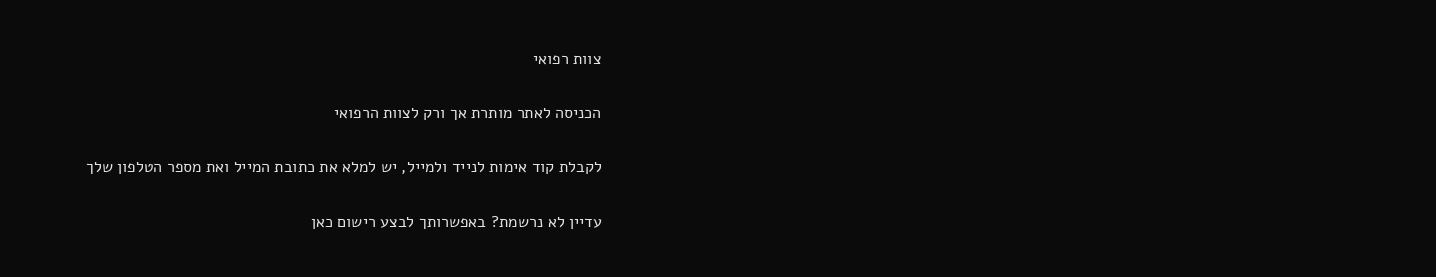צוות רפואי

הכניסה לאתר מותרת אך ורק לצוות הרפואי

לקבלת קוד אימות לנייד ולמייל, יש למלא את כתובת המייל ואת מספר הטלפון שלך

עדיין לא נרשמת? באפשרותך לבצע רישום כאן